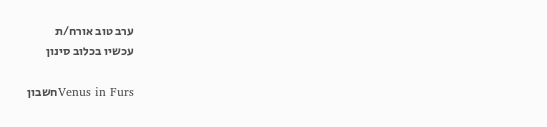ערב טוב אורח/ת
עכשיו בכלוב סינון

Venus in Fursחשבון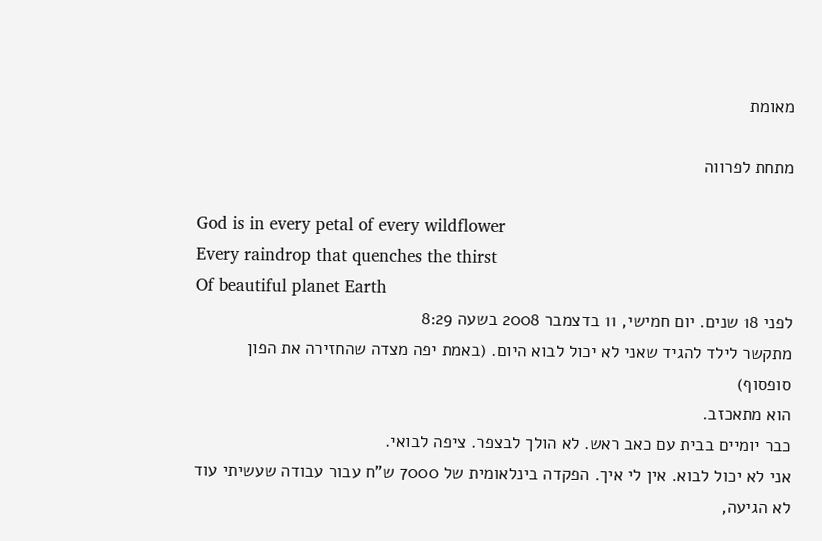מאומת

מתחת לפרווה

God is in every petal of every wildflower
Every raindrop that quenches the thirst
Of beautiful planet Earth
לפני 18 שנים. יום חמישי, 11 בדצמבר 2008 בשעה 8:29
מתקשר לילד להגיד שאני לא יכול לבוא היום. (באמת יפה מצדה שהחזירה את הפון סופסוף)
הוא מתאכזב.
כבר יומיים בבית עם כאב ראש. לא הולך לבצפר. ציפה לבואי.
אני לא יכול לבוא. אין לי איך. הפקדה בינלאומית של 7000 ש"ח עבור עבודה שעשיתי עוד לא הגיעה,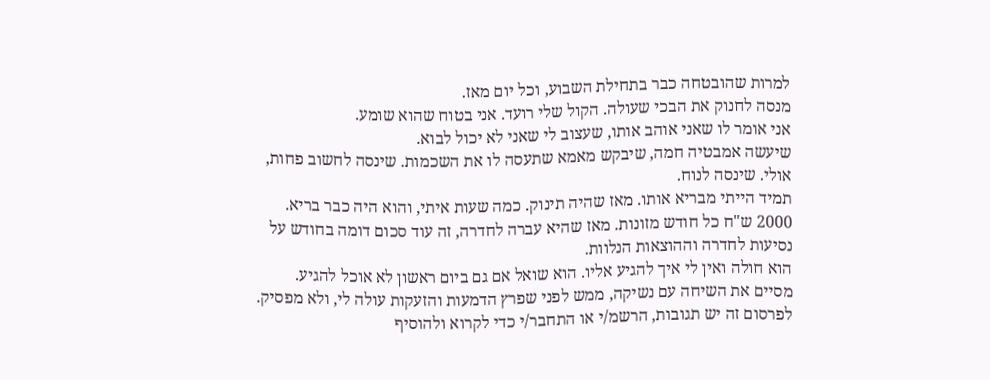למרות שהובטחה כבר בתחילת השבוע, וכל יום מאז.
מנסה לחנוק את הבכי שעולה. הקול שלי רועד. אני בטוח שהוא שומע.
אני אומר לו שאני אוהב אותו, שעצוב לי שאני לא יכול לבוא.
שיעשה אמבטיה חמה, שיבקש מאמא שתעסה לו את השכמות. שינסה לחשוב פחות, אולי. שינסה לנוח.
תמיד הייתי מבריא אותו. מאז שהיה תינוק. כמה שעות איתי, והוא היה כבר בריא.
2000 ש"ח כל חודש מזונות. מאז שהיא עברה לחדרה, זה עוד סכום דומה בחודש על נסיעות לחדרה וההוצאות הנלוות.
הוא חולה ואין לי איך להגיע אליו. הוא שואל אם גם ביום ראשון לא אוכל להגיע.
מסיים את השיחה עם נשיקה, ממש לפני שפרץ הדמעות והזעקות עולה לי, ולא מפסיק.
לפרסום זה יש תגובות, הרשמ/י או התחבר/י כדי לקרוא ולהוסיף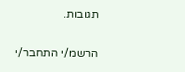תגובות.

הרשמ/י התחבר/י